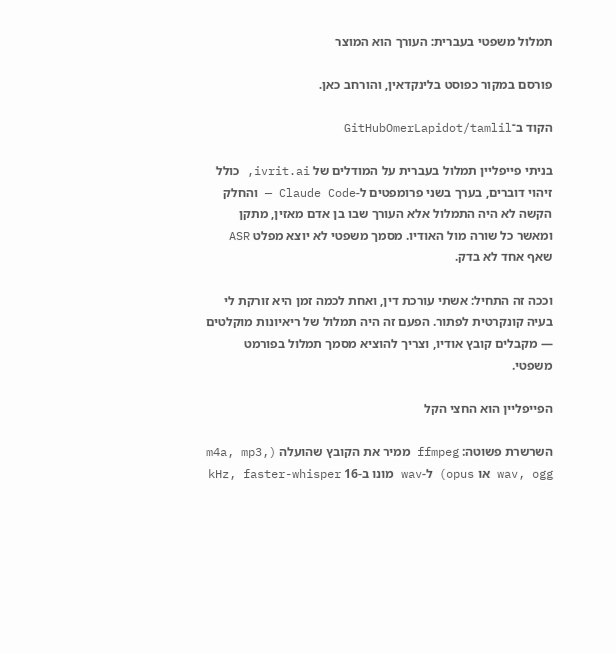תמלול משפטי בעברית: העורך הוא המוצר

פורסם במקור כפוסט בלינקדאין, והורחב כאן.

הקוד ב־GitHubOmerLapidot/tamlil

בניתי פייפליין תמלול בעברית על המודלים של ivrit.ai, כולל זיהוי דוברים, בערך בשני פרומפטים ל-Claude Code — והחלק הקשה לא היה התמלול אלא העורך שבו בן אדם מאזין, מתקן ומאשר כל שורה מול האודיו. מסמך משפטי לא יוצא מפלט ASR שאף אחד לא בדק.

וככה זה התחיל: אשתי עורכת דין, ואחת לכמה זמן היא זורקת לי בעיה קונקרטית לפתור. הפעם זה היה תמלול של ריאיונות מוקלטים — מקבלים קובץ אודיו, וצריך להוציא מסמך תמלול בפורמט משפטי.

הפייפליין הוא החצי הקל

השרשרת פשוטה: ffmpeg ממיר את הקובץ שהועלה (m4a, mp3, wav, ogg או opus) ל-wav מונו ב-16 kHz, faster-whisper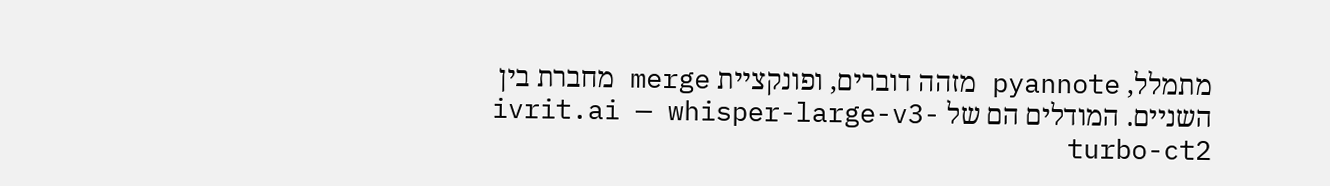מתמלל, pyannote מזהה דוברים, ופונקציית merge מחברת בין השניים. המודלים הם של ivrit.ai — whisper-large-v3-turbo-ct2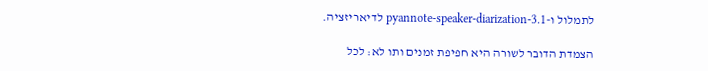לתמלול ו-pyannote-speaker-diarization-3.1 לדיאריזציה.

הצמדת הדובר לשורה היא חפיפת זמנים ותו לא: לכל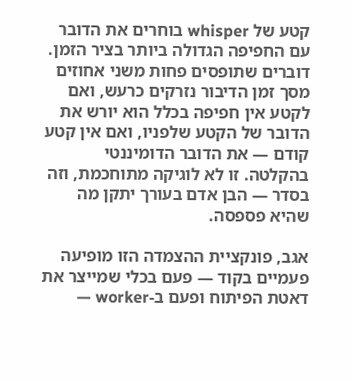קטע של whisper בוחרים את הדובר עם החפיפה הגדולה ביותר בציר הזמן. דוברים שתופסים פחות משני אחוזים מסך זמן הדיבור נזרקים כרעש, ואם לקטע אין חפיפה בכלל הוא יורש את הדובר של הקטע שלפניו, ואם אין קטע קודם — את הדובר הדומיננטי בהקלטה. זו לא לוגיקה מתוחכמת, וזה בסדר — הבן אדם בעורך יתקן מה שהיא פספסה.

אגב, פונקציית ההצמדה הזו מופיעה פעמיים בקוד — פעם בכלי שמייצר את דאטת הפיתוח ופעם ב-worker —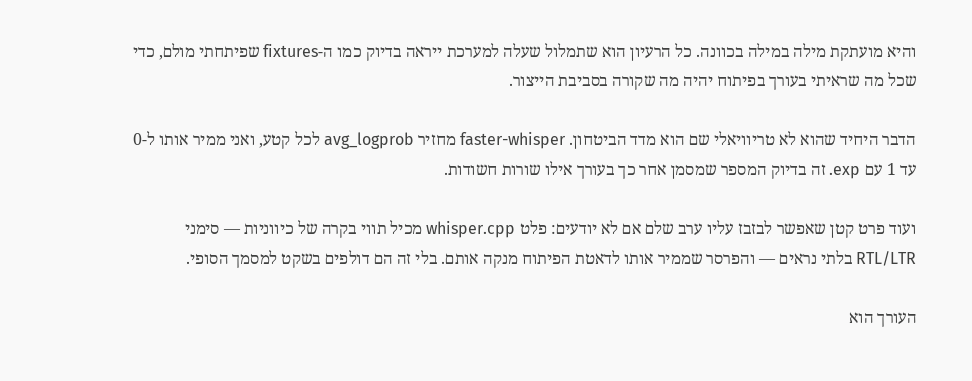והיא מועתקת מילה במילה בכוונה. כל הרעיון הוא שתמלול שעלה למערכת ייראה בדיוק כמו ה-fixtures שפיתחתי מולם, כדי שכל מה שראיתי בעורך בפיתוח יהיה מה שקורה בסביבת הייצור.

הדבר היחיד שהוא לא טריוויאלי שם הוא מדד הביטחון. faster-whisper מחזיר avg_logprob לכל קטע, ואני ממיר אותו ל-0 עד 1 עם exp. זה בדיוק המספר שמסמן אחר כך בעורך אילו שורות חשודות.

ועוד פרט קטן שאפשר לבזבז עליו ערב שלם אם לא יודעים: פלט whisper.cpp מכיל תווי בקרה של כיווניות — סימני RTL/LTR בלתי נראים — והפרסר שממיר אותו לדאטת הפיתוח מנקה אותם. בלי זה הם דולפים בשקט למסמך הסופי.

העורך הוא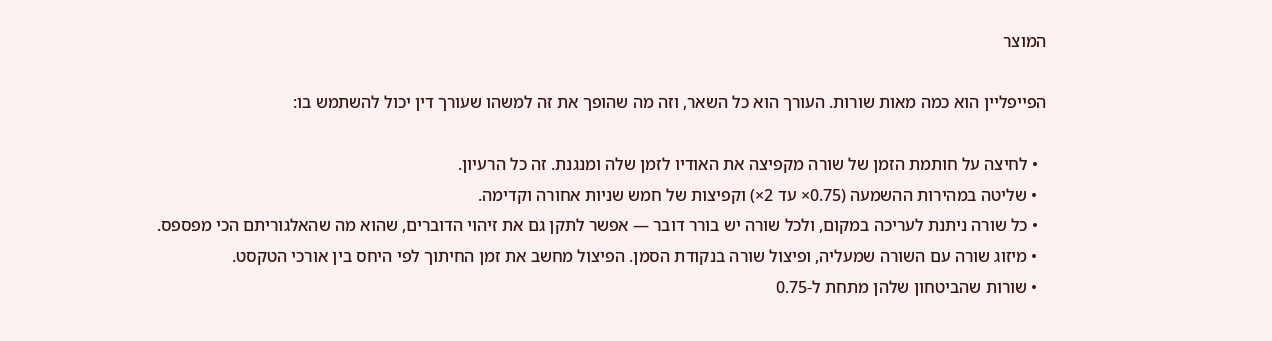המוצר

הפייפליין הוא כמה מאות שורות. העורך הוא כל השאר, וזה מה שהופך את זה למשהו שעורך דין יכול להשתמש בו:

  • לחיצה על חותמת הזמן של שורה מקפיצה את האודיו לזמן שלה ומנגנת. זה כל הרעיון.
  • שליטה במהירות ההשמעה (0.75× עד 2×) וקפיצות של חמש שניות אחורה וקדימה.
  • כל שורה ניתנת לעריכה במקום, ולכל שורה יש בורר דובר — אפשר לתקן גם את זיהוי הדוברים, שהוא מה שהאלגוריתם הכי מפספס.
  • מיזוג שורה עם השורה שמעליה, ופיצול שורה בנקודת הסמן. הפיצול מחשב את זמן החיתוך לפי היחס בין אורכי הטקסט.
  • שורות שהביטחון שלהן מתחת ל-0.75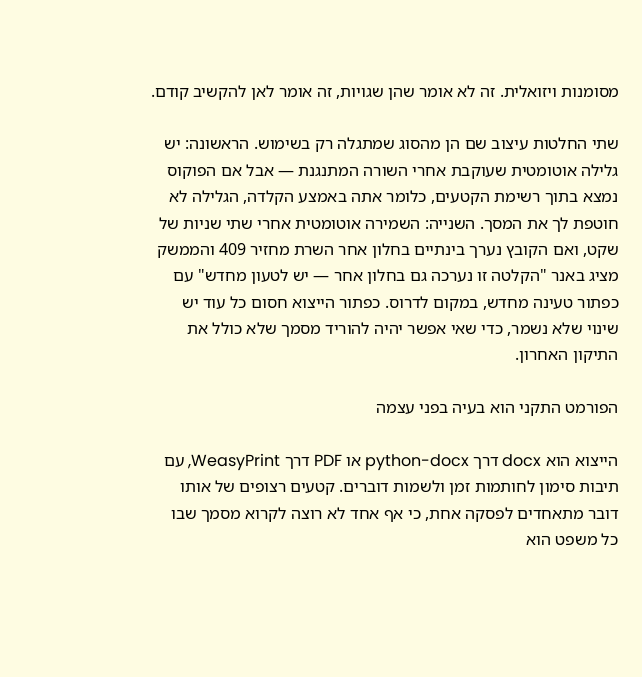מסומנות ויזואלית. זה לא אומר שהן שגויות, זה אומר לאן להקשיב קודם.

שתי החלטות עיצוב שם הן מהסוג שמתגלה רק בשימוש. הראשונה: יש גלילה אוטומטית שעוקבת אחרי השורה המתנגנת — אבל אם הפוקוס נמצא בתוך רשימת הקטעים, כלומר אתה באמצע הקלדה, הגלילה לא חוטפת לך את המסך. השנייה: השמירה אוטומטית אחרי שתי שניות של שקט, ואם הקובץ נערך בינתיים בחלון אחר השרת מחזיר 409 והממשק מציג באנר "הקלטה זו נערכה גם בחלון אחר — יש לטעון מחדש" עם כפתור טעינה מחדש, במקום לדרוס. כפתור הייצוא חסום כל עוד יש שינוי שלא נשמר, כדי שאי אפשר יהיה להוריד מסמך שלא כולל את התיקון האחרון.

הפורמט התקני הוא בעיה בפני עצמה

הייצוא הוא docx דרך python-docx או PDF דרך WeasyPrint, עם תיבות סימון לחותמות זמן ולשמות דוברים. קטעים רצופים של אותו דובר מתאחדים לפסקה אחת, כי אף אחד לא רוצה לקרוא מסמך שבו כל משפט הוא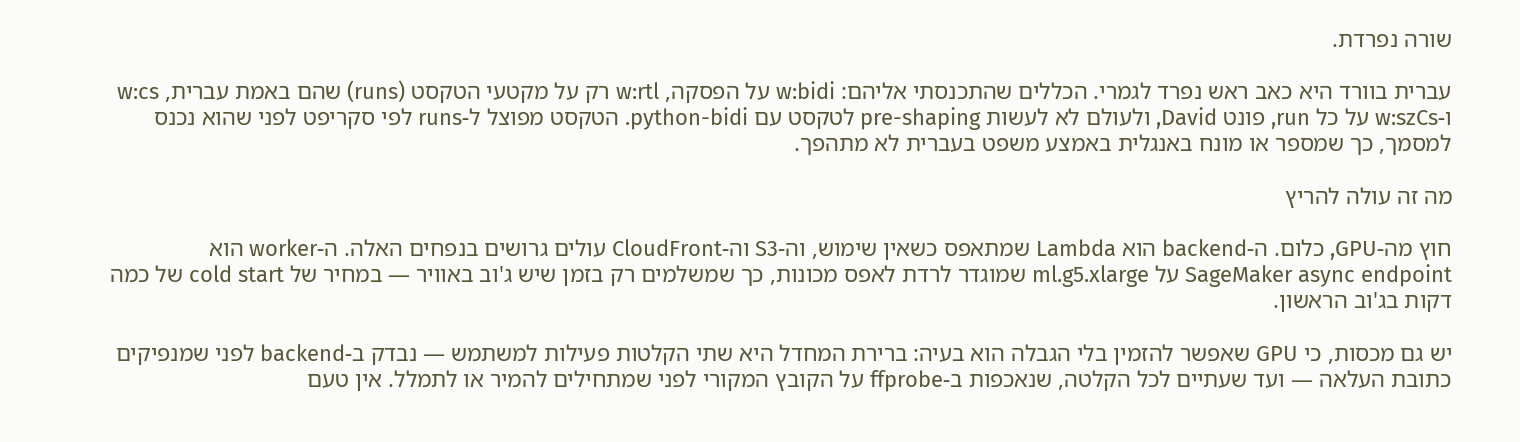שורה נפרדת.

עברית בוורד היא כאב ראש נפרד לגמרי. הכללים שהתכנסתי אליהם: w:bidi על הפסקה, w:rtl רק על מקטעי הטקסט (runs) שהם באמת עברית, w:cs ו-w:szCs על כל run, פונט David, ולעולם לא לעשות pre-shaping לטקסט עם python-bidi. הטקסט מפוצל ל-runs לפי סקריפט לפני שהוא נכנס למסמך, כך שמספר או מונח באנגלית באמצע משפט בעברית לא מתהפך.

מה זה עולה להריץ

חוץ מה-GPU, כלום. ה-backend הוא Lambda שמתאפס כשאין שימוש, וה-S3 וה-CloudFront עולים גרושים בנפחים האלה. ה-worker הוא SageMaker async endpoint על ml.g5.xlarge שמוגדר לרדת לאפס מכונות, כך שמשלמים רק בזמן שיש ג'וב באוויר — במחיר של cold start של כמה דקות בג'וב הראשון.

יש גם מכסות, כי GPU שאפשר להזמין בלי הגבלה הוא בעיה: ברירת המחדל היא שתי הקלטות פעילות למשתמש — נבדק ב-backend לפני שמנפיקים כתובת העלאה — ועד שעתיים לכל הקלטה, שנאכפות ב-ffprobe על הקובץ המקורי לפני שמתחילים להמיר או לתמלל. אין טעם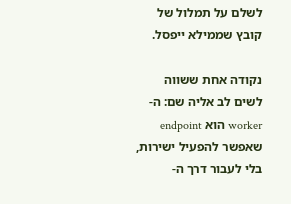לשלם על תמלול של קובץ שממילא ייפסל.

נקודה אחת ששווה לשים לב אליה שם: ה-worker הוא endpoint שאפשר להפעיל ישירות, בלי לעבור דרך ה-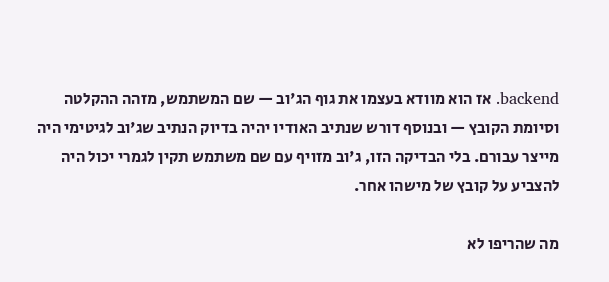backend. אז הוא מוודא בעצמו את גוף הג'וב — שם המשתמש, מזהה ההקלטה וסיומת הקובץ — ובנוסף דורש שנתיב האודיו יהיה בדיוק הנתיב שג'וב לגיטימי היה מייצר עבורם. בלי הבדיקה הזו, ג'וב מזויף עם שם משתמש תקין לגמרי יכול היה להצביע על קובץ של מישהו אחר.

מה שהריפו לא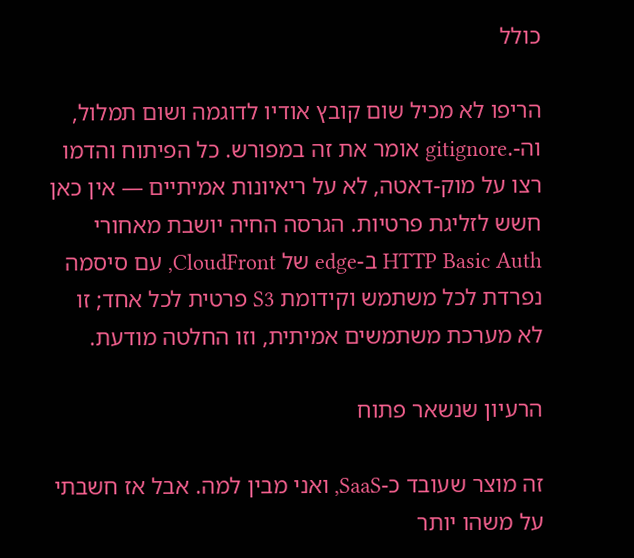כולל

הריפו לא מכיל שום קובץ אודיו לדוגמה ושום תמלול, וה-.gitignore אומר את זה במפורש. כל הפיתוח והדמו רצו על מוק-דאטה, לא על ריאיונות אמיתיים — אין כאן חשש לזליגת פרטיות. הגרסה החיה יושבת מאחורי HTTP Basic Auth ב-edge של CloudFront, עם סיסמה נפרדת לכל משתמש וקידומת S3 פרטית לכל אחד; זו לא מערכת משתמשים אמיתית, וזו החלטה מודעת.

הרעיון שנשאר פתוח

זה מוצר שעובד כ-SaaS, ואני מבין למה. אבל אז חשבתי על משהו יותר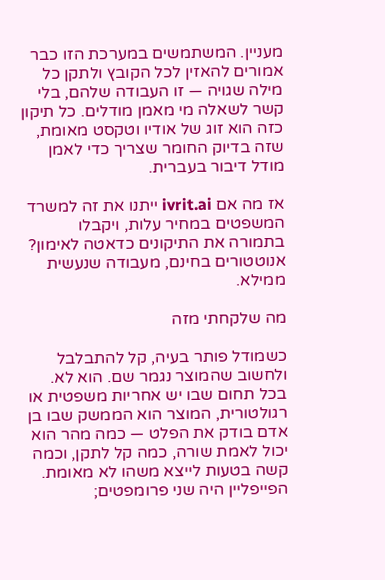מעניין. המשתמשים במערכת הזו כבר אמורים להאזין לכל הקובץ ולתקן כל מילה שגויה — זו העבודה שלהם, בלי קשר לשאלה מי מאמן מודלים. כל תיקון כזה הוא זוג של אודיו וטקסט מאומת, שזה בדיוק החומר שצריך כדי לאמן מודל דיבור בעברית.

אז מה אם ivrit.ai ייתנו את זה למשרד המשפטים במחיר עלות, ויקבלו בתמורה את התיקונים כדאטה לאימון? אנוטטורים בחינם, מעבודה שנעשית ממילא.

מה שלקחתי מזה

כשמודל פותר בעיה, קל להתבלבל ולחשוב שהמוצר נגמר שם. הוא לא. בכל תחום שבו יש אחריות משפטית או רגולטורית, המוצר הוא הממשק שבו בן אדם בודק את הפלט — כמה מהר הוא יכול לאמת שורה, כמה קל לתקן, וכמה קשה בטעות לייצא משהו לא מאומת. הפייפליין היה שני פרומפטים;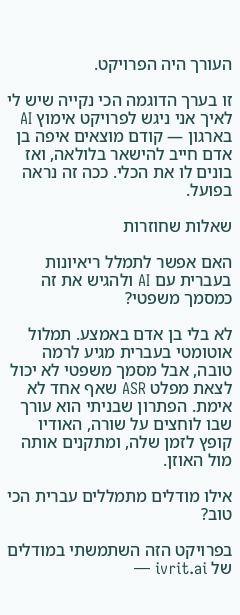העורך היה הפרויקט.

זו בערך הדוגמה הכי נקייה שיש לי לאיך אני ניגש לפרויקט אימוץ AI בארגון — קודם מוצאים איפה בן אדם חייב להישאר בלולאה, ואז בונים לו את הכלי. ככה זה נראה בפועל.

שאלות שחוזרות

האם אפשר לתמלל ריאיונות בעברית עם AI ולהגיש את זה כמסמך משפטי?

לא בלי בן אדם באמצע. תמלול אוטומטי בעברית מגיע לרמה טובה, אבל מסמך משפטי לא יכול לצאת מפלט ASR שאף אחד לא אימת. הפתרון שבניתי הוא עורך שבו לוחצים על שורה, האודיו קופץ לזמן שלה, ומתקנים אותה מול האוזן.

אילו מודלים מתמללים עברית הכי טוב?

בפרויקט הזה השתמשתי במודלים של ivrit.ai —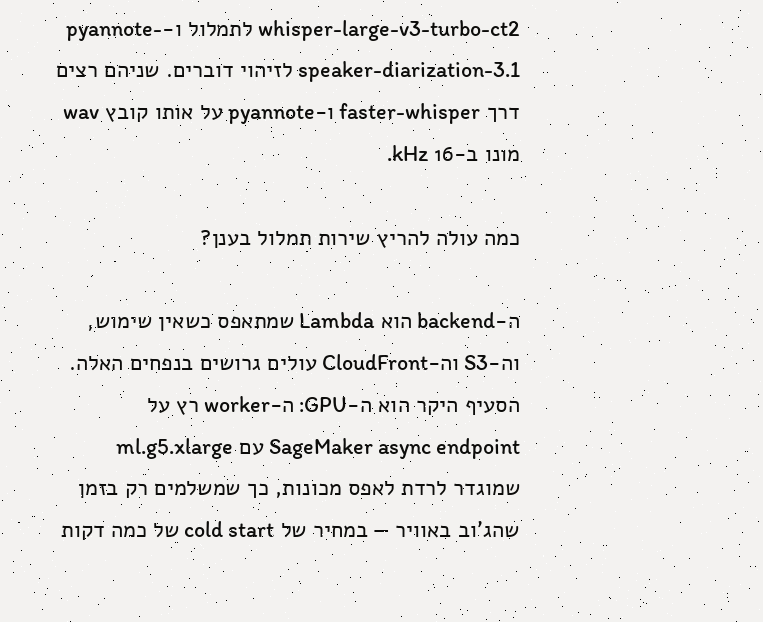whisper-large-v3-turbo-ct2 לתמלול ו-pyannote-speaker-diarization-3.1 לזיהוי דוברים. שניהם רצים דרך faster-whisper ו-pyannote על אותו קובץ wav מונו ב-16 kHz.

כמה עולה להריץ שירות תמלול בענן?

ה-backend הוא Lambda שמתאפס כשאין שימוש, וה-S3 וה-CloudFront עולים גרושים בנפחים האלה. הסעיף היקר הוא ה-GPU: ה-worker רץ על SageMaker async endpoint עם ml.g5.xlarge שמוגדר לרדת לאפס מכונות, כך שמשלמים רק בזמן שהג'וב באוויר — במחיר של cold start של כמה דקות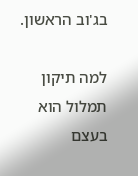בג'וב הראשון.

למה תיקון תמלול הוא בעצם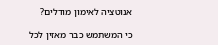אנוטציה לאימון מודלים?

כי המשתמש כבר מאזין לכל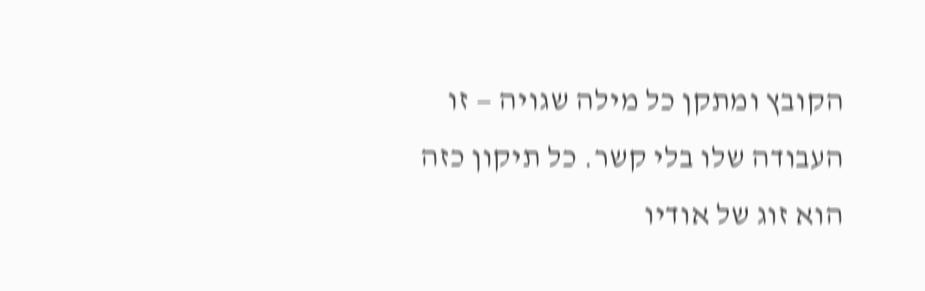הקובץ ומתקן כל מילה שגויה — זו העבודה שלו בלי קשר. כל תיקון כזה הוא זוג של אודיו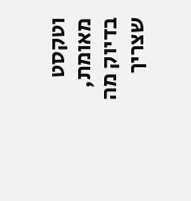וטקסט מאומת, בדיוק מה שצריך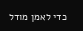כדי לאמן מודל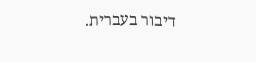דיבור בעברית.